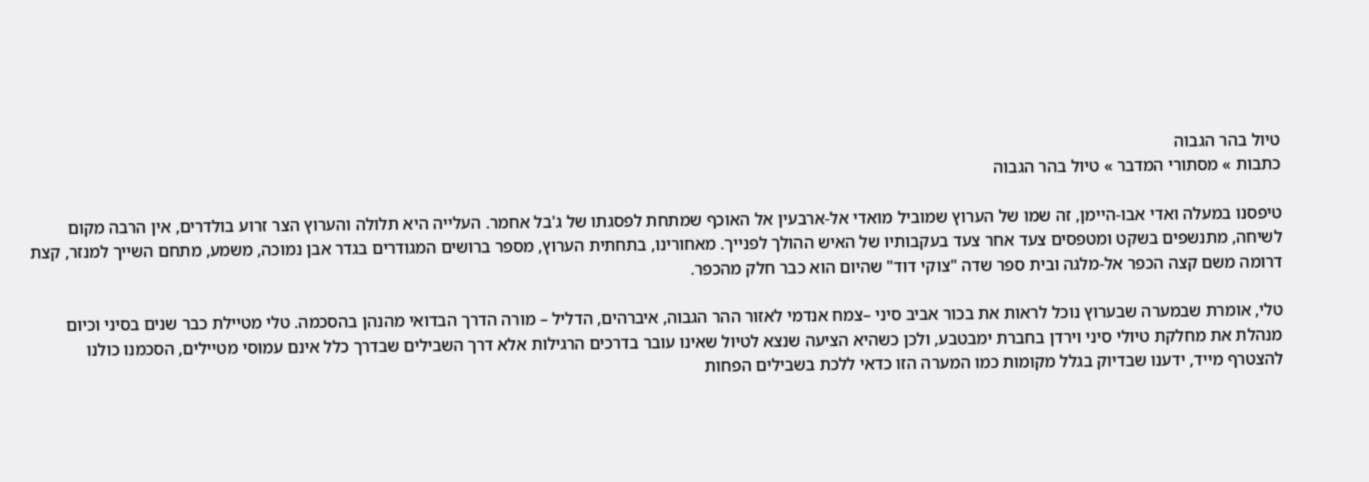טיול בהר הגבוה
כתבות » מסתורי המדבר » טיול בהר הגבוה

טיפסנו במעלה ואדי אבו-היימן, זה שמו של הערוץ שמוביל מואדי אל-ארבעין אל האוכף שמתחת לפסגתו של ג'בל אחמר. העלייה היא תלולה והערוץ הצר זרוע בולדרים, אין הרבה מקום לשיחה, מתנשפים בשקט ומטפסים צעד אחר צעד בעקבותיו של האיש ההולך לפנייך. מאחורינו, בתחתית הערוץ, מספר ברושים המגודרים בגדר אבן נמוכה, משמע, מתחם השייך למנזר, קצת דרומה משם קצה הכפר אל-מלגה ובית ספר שדה "צוקי דוד" שהיום הוא כבר חלק מהכפר.

טלי, אומרת שבמערה שבערוץ נוכל לראות את בכור אביב סיני –צמח אנדמי לאזור ההר הגבוה, איברהים, הדליל – מורה הדרך הבדואי מהנהן בהסכמה. טלי מטיילת כבר שנים בסיני וכיום מנהלת את מחלקת טיולי סיני וירדן בחברת ימבטבע, ולכן כשהיא הציעה שנצא לטיול שאינו עובר בדרכים הרגילות אלא דרך השבילים שבדרך כלל אינם עמוסי מטיילים, הסכמנו כולנו להצטרף מייד, ידענו שבדיוק בגלל מקומות כמו המערה הזו כדאי ללכת בשבילים הפחות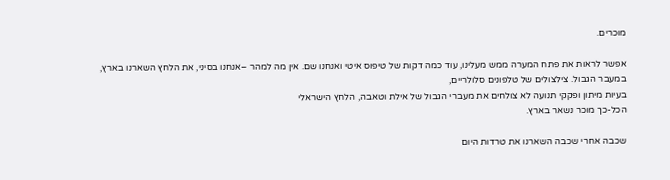מוכרים.

אפשר לראות את פתח המערה ממש מעלינו, עוד כמה דקות של טיפוס איטי ואנחנו שם. אין מה למהר –אנחנו בסיני, את הלחץ השארנו בארץ, במעבר הגבול. צילצולים של טלפונים סלולריים,
בעיות מיתון ופקקי תנועה לא צולחים את מעברי הגבול של אילת וטאבה, הלחץ הישראלי
הכל-כך מוכר נשאר בארץ.

שכבה אחרי שכבה השארנו את טרדות היום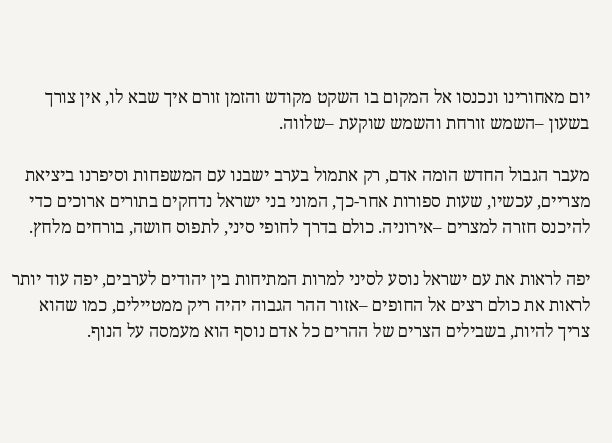יום מאחורינו ונכנסו אל המקום בו השקט מקודש והזמן זורם איך שבא לו, אין צורך בשעון –השמש זורחת והשמש שוקעת –שלווה.

מעבר הגבול החדש הומה אדם, רק אתמול בערב ישבנו עם המשפחות וסיפרנו ביציאת מצריים, עכשיו, שעות ספורות אחר-כך, המוני בני ישראל נדחקים בתורים ארוכים כדי להיכנס חזרה למצרים –אירוניה. כולם בדרך לחופי סיני, לתפוס חושה, בורחים מלחץ.

יפה לראות את עם ישראל נוסע לסיני למרות המתיחות בין יהודים לערבים, יפה עוד יותר לראות את כולם רצים אל החופים –אזור ההר הגבוה יהיה ריק ממטיילים, כמו שהוא צריך להיות, בשבילים הצרים של ההרים כל אדם נוסף הוא מעמסה על הנוף.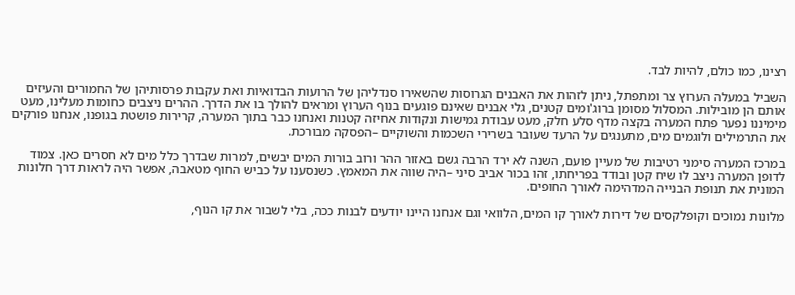רצינו, כמו כולם, להיות לבד.

השביל במעלה הערוץ צר ומתפתל, ניתן לזהות את האבנים הגרוסות שהשאירו סנדליהן של הרועות הבדואיות ואת עקבות פרסותיהן של החמורים והעיזים אותם הן מובילות. המסלול מסומן ברוג'ומים קטנים, גלי אבנים שאינם פוגעים בנוף הערוץ ומראים להולך בו את הדרך. ההרים ניצבים כחומות מעלינו, מעט מימיננו נפער פתח המערה בקצה מדף סלע חלק, מעט עבודת גמישות ונקודות אחיזה קטנות ואנחנו כבר בתוך המערה, קרירות פושטת בגופנו, אנחנו פורקים את התרמילים ולוגמים מים, מתענגים על הרעד שעובר בשרירי השכמות והשוקיים –הפסקה מבורכת.

במרכז המערה סימני רטיבות של מעיין פועם, השנה לא ירד הרבה גשם באזור ההר ורוב בורות המים יבשים, למרות שבדרך כלל מים לא חסרים כאן. צמוד לדופן המערה ניצב לו שיח קטן ובודד בפריחתו, זהו בכור אביב סיני –היה שווה את המאמץ. כשנסענו על כביש החוף מטאבה, אפשר היה לראות דרך חלונות המונית את תנופת הבנייה המדהימה לאורך החופים.

מלונות נמוכים וקופלקסים של דירות לאורך קו המים, הלוואי וגם אנחנו היינו יודעים לבנות ככה, בלי לשבור את קו הנוף,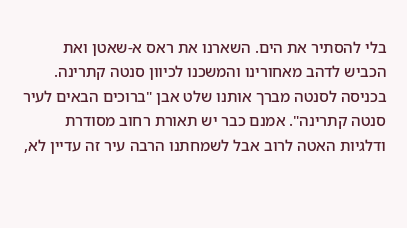בלי להסתיר את הים. השארנו את ראס א-שאטן ואת הכביש לדהב מאחורינו והמשכנו לכיוון סנטה קתרינה. בכניסה לסנטה מברך אותנו שלט אבן "ברוכים הבאים לעיר סנטה קתרינה". אמנם כבר יש תאורת רחוב מסודרת ודלגיות האטה לרוב אבל לשמחתנו הרבה עיר זה עדיין לא,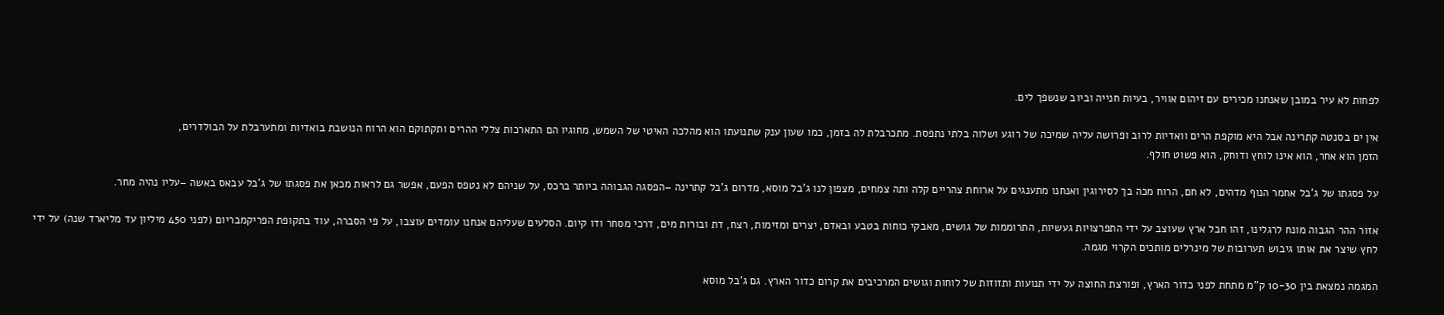לפחות לא עיר במובן שאנחנו מכירים עם זיהום אוויר, בעיות חנייה וביוב שנשפך לים.

אין ים בסנטה קתרינה אבל היא מוקפת הרים וואדיות לרוב ופרושה עליה שמיכה של רוגע ושלוה בלתי נתפסת. מתכרבלת לה בזמן, כמו שעון ענק שתנועתו הוא מהלכה האיטי של השמש, מחוגיו הם התארכות צללי ההרים ותקתוקם הוא הרוח הנושבת בואדיות ומתערבלת על הבולדרים,
הזמן הוא אחר, הוא אינו לוחץ ודוחק, הוא פשוט חולף.

על פסגתו של ג'בל אחמר הנוף מדהים, לא חם, הרוח מכה בך לסירוגין ואנחנו מתענגים על ארוחת צהריים קלה ותה צמחים, מצפון לנו ג'בל מוסא, מדרום ג'בל קתרינה –הפסגה הגבוהה ביותר ברכס, על שניהם לא נטפס הפעם, אפשר גם לראות מכאן את פסגתו של ג'בל עבאס באשה –עליו נהיה מחר.

אזור ההר הגבוה מונח לרגלינו, זהו חבל ארץ שעוצב על ידי התפרצויות געשיות, התרוממות של גושים, מאבקי כוחות בטבע ובאדם, יצרים ומזימות, רצח, דת ובורות מים, דרכי מסחר ודו קיום. הסלעים שעליהם אנחנו עומדים עוצבו, על פי הסברה, עוד בתקופת הפריקמבריום (לפני 450 מיליון עד מליארד שנה) על ידי לחץ שיצר את אותו גיבוש תערובות של מינרלים מותכים הקרוי מגמה.

המגמה נמצאת בין 10-30 ק"מ מתחת לפני כדור הארץ, ופורצת החוצה על ידי תנועות ותזוזות של לוחות וגושים המרכיבים את קרום כדור הארץ. גם ג'בל מוסא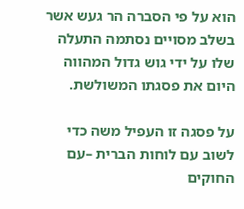הוא על פי הסברה הר געש אשר בשלב מסויים נסתמה התעלה שלו על ידי גוש גדול המהווה היום את פסגתו המשולשת.

על פסגה זו העפיל משה כדי לשוב עם לוחות הברית –עם החוקים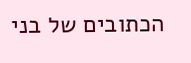הכתובים של בני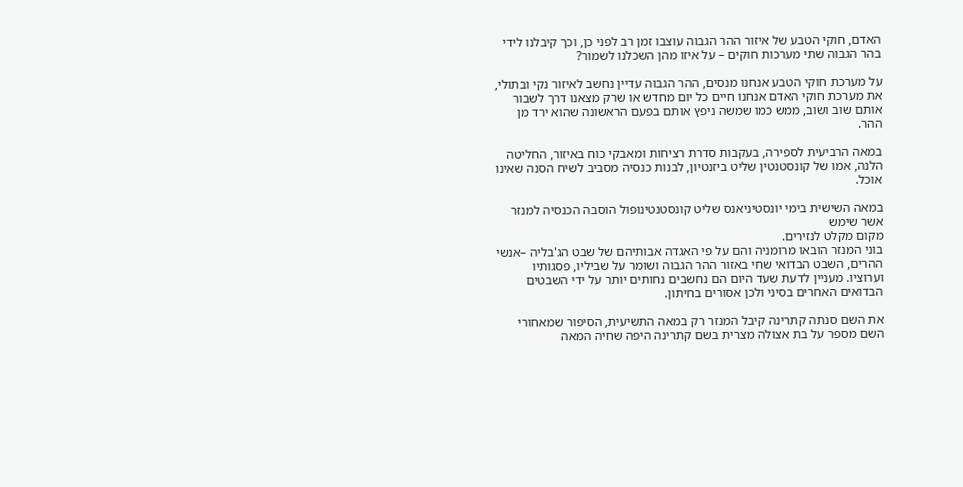האדם, חוקי הטבע של איזור ההר הגבוה עוצבו זמן רב לפני כן, וכך קיבלנו לידי בהר הגבוה שתי מערכות חוקים – על איזו מהן השכלנו לשמור?

על מערכת חוקי הטבע אנחנו מנסים, ההר הגבוה עדיין נחשב לאיזור נקי ובתולי, את מערכת חוקי האדם אנחנו חיים כל יום מחדש או שרק מצאנו דרך לשבור אותם שוב ושוב, ממש כמו שמשה ניפץ אותם בפעם הראשונה שהוא ירד מן ההר.

במאה הרביעית לספירה, בעקבות סדרת רציחות ומאבקי כוח באיזור, החליטה הלנה, אמו של קונסטנטין שליט ביזנטיון, לבנות כנסיה מסביב לשיח הסנה שאינו אוכל.

במאה השישית בימי יונסטיניאנס שליט קונסטנטינופול הוסבה הכנסיה למנזר אשר שימש
מקום מקלט לנזירים.
בוני המנזר הובאו מרומניה והם על פי האגדה אבותיהם של שבט הג'בליה –אנשי ההרים, השבט הבדואי שחי באזור ההר הגבוה ושומר על שביליו, פסגותיו וערוציו. מעניין לדעת שעד היום הם נחשבים נחותים יותר על ידי השבטים הבדואים האחרים בסיני ולכן אסורים בחיתון.

את השם סנתה קתרינה קיבל המנזר רק במאה התשיעית, הסיפור שמאחורי השם מספר על בת אצולה מצרית בשם קתרינה היפה שחיה המאה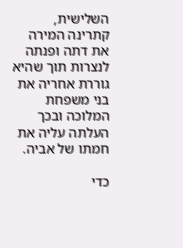השלישית, קתרינה המירה את דתה ופנתה לנצרות תוך שהיא גוררת אחריה את בני משפחת המלוכה ובכך העלתה עליה את חמתו של אביה.

כדי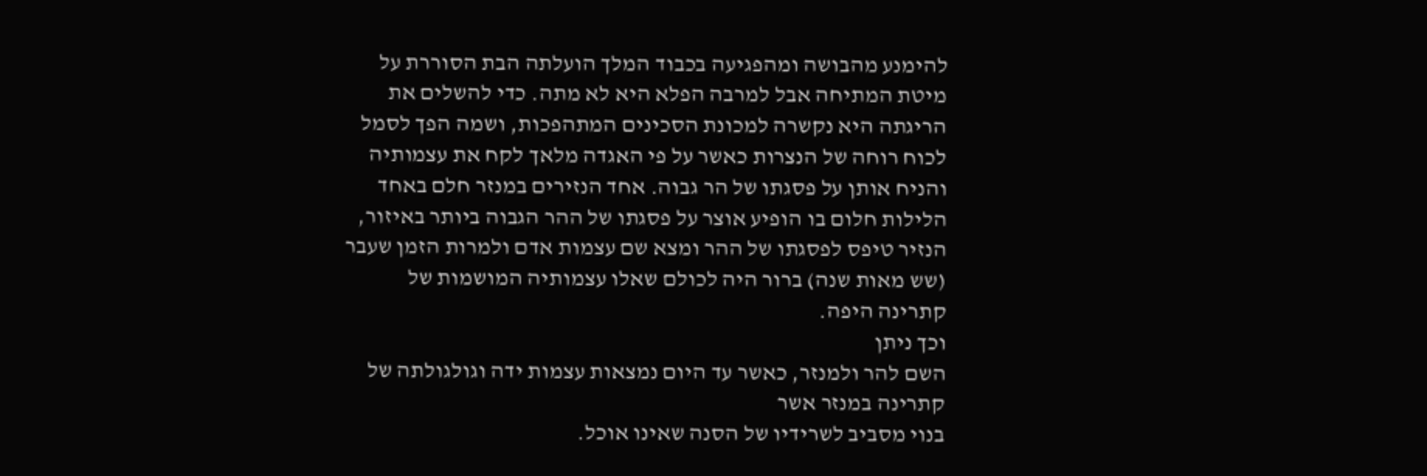להימנע מהבושה ומהפגיעה בכבוד המלך הועלתה הבת הסוררת על מיטת המתיחה אבל למרבה הפלא היא לא מתה. כדי להשלים את הריגתה היא נקשרה למכונת הסכינים המתהפכות, ושמה הפך לסמל לכוח רוחה של הנצרות כאשר על פי האגדה מלאך לקח את עצמותיה והניח אותן על פסגתו של הר גבוה. אחד הנזירים במנזר חלם באחד הלילות חלום בו הופיע אוצר על פסגתו של ההר הגבוה ביותר באיזור, הנזיר טיפס לפסגתו של ההר ומצא שם עצמות אדם ולמרות הזמן שעבר
(שש מאות שנה) ברור היה לכולם שאלו עצמותיה המושמות של קתרינה היפה.
וכך ניתן
השם להר ולמנזר, כאשר עד היום נמצאות עצמות ידה וגולגולתה של קתרינה במנזר אשר
בנוי מסביב לשרידיו של הסנה שאינו אוכל.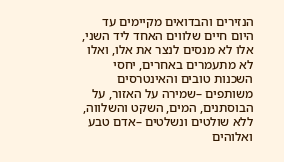הנזירים והבדואים מקיימים עד היום חיים שלווים האחד ליד השני, אלו לא מנסים לנצר את אלו, ואלו לא מתעמרים באחרים, יחסי השכנות טובים והאינטרסים משותפים –שמירה על האזור, על הבוסתנים, המים, השקט והשלווה, ללא שולטים ונשלטים –אדם טבע ואלוהים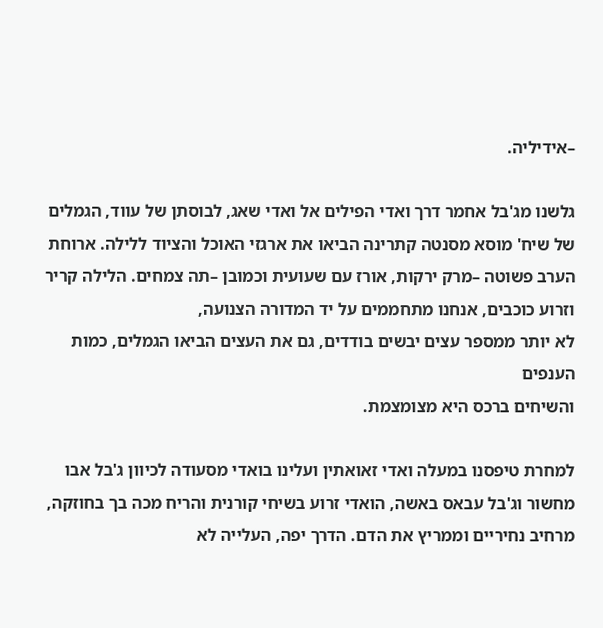–אידיליה.

גלשנו מג'בל אחמר דרך ואדי הפילים אל ואדי שאג, לבוסתן של עווד, הגמלים של שיח' מוסא מסנטה קתרינה הביאו את ארגזי האוכל והציוד ללילה. ארוחת הערב פשוטה –מרק ירקות, אורז עם שעועית וכמובן –תה צמחים. הלילה קריר וזרוע כוכבים, אנחנו מתחממים על יד המדורה הצנועה,
לא יותר ממספר עצים יבשים בודדים, גם את העצים הביאו הגמלים, כמות הענפים
והשיחים ברכס היא מצומצמת.

למחרת טיפסנו במעלה ואדי זאואתין ועלינו בואדי מסעודה לכיוון ג'בל אבו מחשור וג'בל עבאס באשה, הואדי זרוע בשיחי קורנית והריח מכה בך בחוזקה, מרחיב נחיריים וממריץ את הדם. הדרך יפה, העלייה לא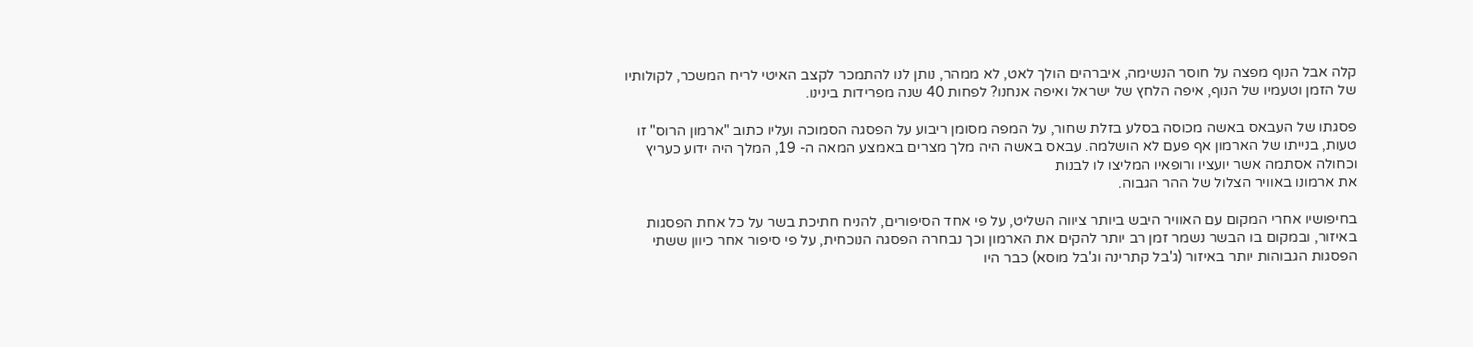קלה אבל הנוף מפצה על חוסר הנשימה, איברהים הולך לאט, לא ממהר, נותן לנו להתמכר לקצב האיטי לריח המשכר, לקולותיו של הזמן וטעמיו של הנוף, איפה הלחץ של ישראל ואיפה אנחנו? לפחות 40 שנה מפרידות בינינו.

פסגתו של העבאס באשה מכוסה בסלע בזלת שחור, על המפה מסומן ריבוע על הפסגה הסמוכה ועליו כתוב "ארמון הרוס" זו טעות, בנייתו של הארמון אף פעם לא הושלמה. עבאס באשה היה מלך מצרים באמצע המאה ה- 19, המלך היה ידוע כעריץ וכחולה אסתמה אשר יועציו ורופאיו המליצו לו לבנות
את ארמונו באוויר הצלול של ההר הגבוה.

בחיפושיו אחרי המקום עם האוויר היבש ביותר ציווה השליט, על פי אחד הסיפורים, להניח חתיכת בשר על כל אחת הפסגות באיזור, ובמקום בו הבשר נשמר זמן רב יותר להקים את הארמון וכך נבחרה הפסגה הנוכחית, על פי סיפור אחר כיוון ששתי הפסגות הגבוהות יותר באיזור (ג'בל קתרינה וג'בל מוסא) כבר היו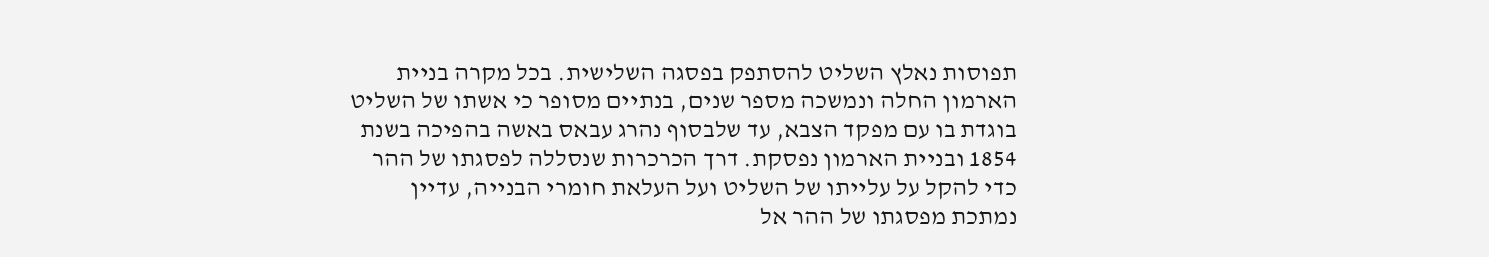תפוסות נאלץ השליט להסתפק בפסגה השלישית. בכל מקרה בניית הארמון החלה ונמשכה מספר שנים, בנתיים מסופר כי אשתו של השליט בוגדת בו עם מפקד הצבא, עד שלבסוף נהרג עבאס באשה בהפיכה בשנת 1854 ובניית הארמון נפסקת. דרך הכרכרות שנסללה לפסגתו של ההר כדי להקל על עלייתו של השליט ועל העלאת חומרי הבנייה, עדיין נמתכת מפסגתו של ההר אל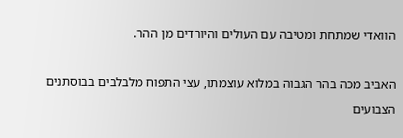הוואדי שמתחת ומטיבה עם העולים והיורדים מן ההר.

האביב מכה בהר הגבוה במלוא עוצמתו, עצי התפוח מלבלבים בבוסתנים הצבועים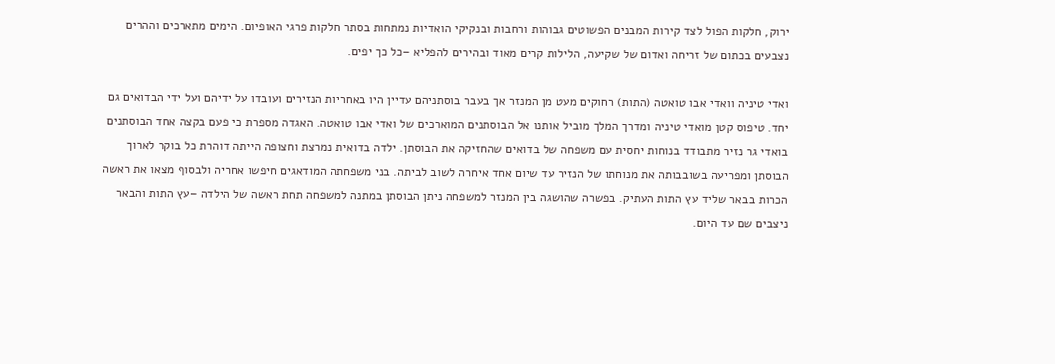ירוק, חלקות הפול לצד קירות המבנים הפשוטים גבוהות ורחבות ובנקיקי הואדיות נמתחות בסתר חלקות פרגי האופיום. הימים מתארכים וההרים נצבעים בכתום של זריחה ואדום של שקיעה, הלילות קרים מאוד ובהירים להפליא –כל כך יפים.

ואדי טיניה וואדי אבו טואטה (התות) רחוקים מעט מן המנזר אך בעבר בוסתניהם עדיין היו באחריות הנזירים ועובדו על ידיהם ועל ידי הבדואים גם יחד. טיפוס קטן מואדי טיניה ומדרך המלך מוביל אותנו אל הבוסתנים המוארכים של ואדי אבו טואטה. האגדה מספרת כי פעם בקצה אחד הבוסתנים בואדי גר נזיר מתבודד בנוחות יחסית עם משפחה של בדואים שהחזיקה את הבוסתן. ילדה בדואית נמרצת וחצופה הייתה דוהרת כל בוקר לארוך הבוסתן ומפריעה בשובבותה את מנוחתו של הנזיר עד שיום אחד איחרה לשוב לביתה. בני משפחתה המודאגים חיפשו אחריה ולבסוף מצאו את ראשה הכרות בבאר שליד עץ התות העתיק. בפשרה שהושגה בין המנזר למשפחה ניתן הבוסתן במתנה למשפחה תחת ראשה של הילדה –עץ התות והבאר ניצבים שם עד היום.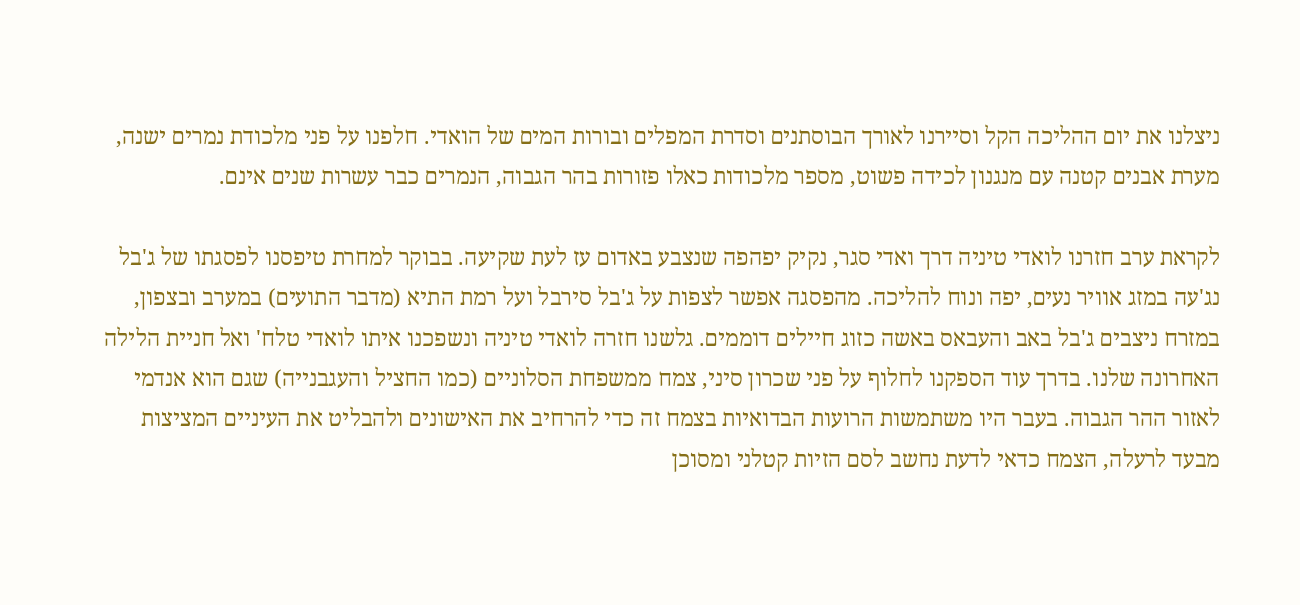ניצלנו את יום ההליכה הקל וסיירנו לאורך הבוסתנים וסדרת המפלים ובורות המים של הואדי. חלפנו על פני מלכודת נמרים ישנה, מערת אבנים קטנה עם מנגנון לכידה פשוט, מספר מלכודות כאלו פזורות בהר הגבוה, הנמרים כבר עשרות שנים אינם.

לקראת ערב חזרנו לואדי טיניה דרך ואדי סגר, נקיק יפהפה שנצבע באדום עז לעת שקיעה. בבוקר למחרת טיפסנו לפסגתו של ג'בל נג'עה במזג אוויר נעים, יפה ונוח להליכה. מהפסגה אפשר לצפות על ג'בל סירבל ועל רמת התיא (מדבר התועים) במערב ובצפון, במזרח ניצבים ג'בל באב והעבאס באשה כזוג חיילים דוממים. גלשנו חזרה לואדי טיניה ונשפכנו איתו לואדי טלח' ואל חניית הלילה האחרונה שלנו. בדרך עוד הספקנו לחלוף על פני שכרון סיני, צמח ממשפחת הסלוניים (כמו החציל והעגבנייה) שגם הוא אנדמי לאזור ההר הגבוה. בעבר היו משתמשות הרועות הבדואיות בצמח זה כדי להרחיב את האישונים ולהבליט את העיניים המציצות מבעד לרעלה, הצמח כדאי לדעת נחשב לסם הזיות קטלני ומסוכן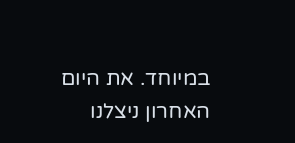במיוחד. את היום האחרון ניצלנו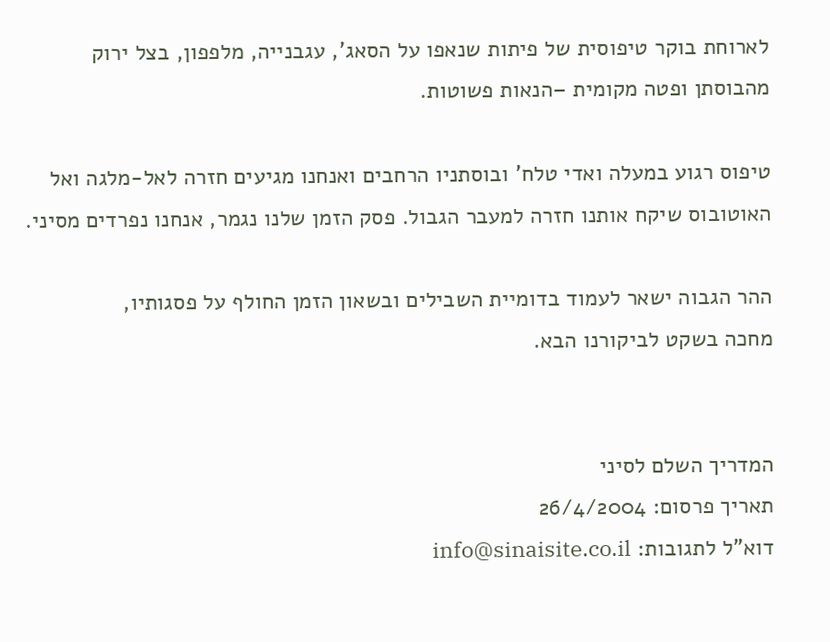לארוחת בוקר טיפוסית של פיתות שנאפו על הסאג', עגבנייה, מלפפון, בצל ירוק מהבוסתן ופטה מקומית –הנאות פשוטות.

טיפוס רגוע במעלה ואדי טלח' ובוסתניו הרחבים ואנחנו מגיעים חזרה לאל-מלגה ואל האוטובוס שיקח אותנו חזרה למעבר הגבול. פסק הזמן שלנו נגמר, אנחנו נפרדים מסיני.

ההר הגבוה ישאר לעמוד בדומיית השבילים ובשאון הזמן החולף על פסגותיו,
מחכה בשקט לביקורנו הבא.


המדריך השלם לסיני
תאריך פרסום: 26/4/2004
דוא"ל לתגובות: info@sinaisite.co.il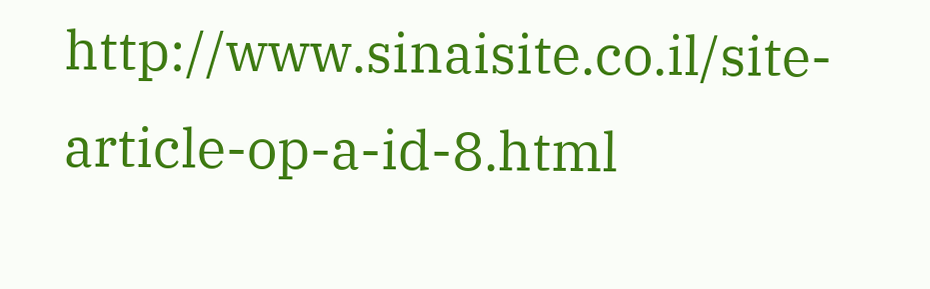http://www.sinaisite.co.il/site-article-op-a-id-8.html